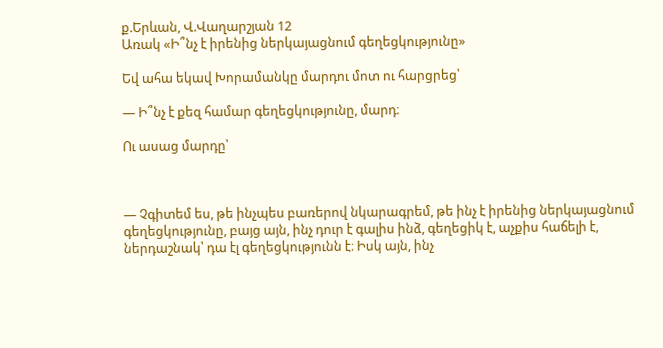ք.Երևան, Վ.Վաղարշյան 12
Առակ «Ի՞նչ է իրենից ներկայացնում գեղեցկությունը»

Եվ ահա եկավ Խորամանկը մարդու մոտ ու հարցրեց՝

— Ի՞նչ է քեզ համար գեղեցկությունը, մարդ։

Ու ասաց մարդը՝



— Չգիտեմ ես, թե ինչպես բառերով նկարագրեմ, թե ինչ է իրենից ներկայացնում գեղեցկությունը, բայց այն, ինչ դուր է գալիս ինձ, գեղեցիկ է, աչքիս հաճելի է, ներդաշնակ՝ դա էլ գեղեցկությունն է։ Իսկ այն, ինչ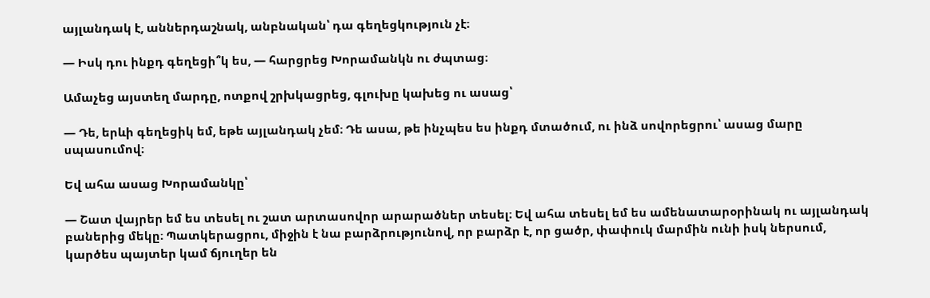այլանդակ է, աններդաշնակ, անբնական՝ դա գեղեցկություն չէ։

— Իսկ դու ինքդ գեղեցի՞կ ես, — հարցրեց Խորամանկն ու ժպտաց։

Ամաչեց այստեղ մարդը, ոտքով շրխկացրեց, գլուխը կախեց ու ասաց՝

— Դե, երևի գեղեցիկ եմ, եթե այլանդակ չեմ։ Դե ասա, թե ինչպես ես ինքդ մտածում, ու ինձ սովորեցրու՝ ասաց մարը սպասումով։

Եվ ահա ասաց Խորամանկը՝

— Շատ վայրեր եմ ես տեսել ու շատ արտասովոր արարածներ տեսել։ Եվ ահա տեսել եմ ես ամենատարօրինակ ու այլանդակ բաներից մեկը։ Պատկերացրու, միջին է նա բարձրությունով, որ բարձր է, որ ցածր, փափուկ մարմին ունի իսկ ներսում, կարծես պայտեր կամ ճյուղեր են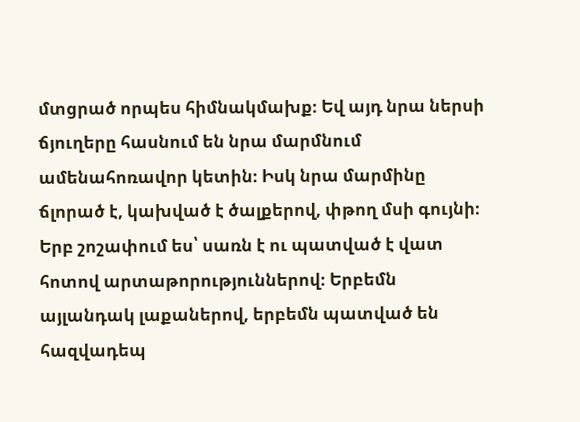մտցրած որպես հիմնակմախք։ Եվ այդ նրա ներսի ճյուղերը հասնում են նրա մարմնում ամենահոռավոր կետին։ Իսկ նրա մարմինը ճլորած է, կախված է ծալքերով, փթող մսի գույնի։ Երբ շոշափում ես՝ սառն է ու պատված է վատ հոտով արտաթորություններով։ Երբեմն այլանդակ լաքաներով, երբեմն պատված են հազվադեպ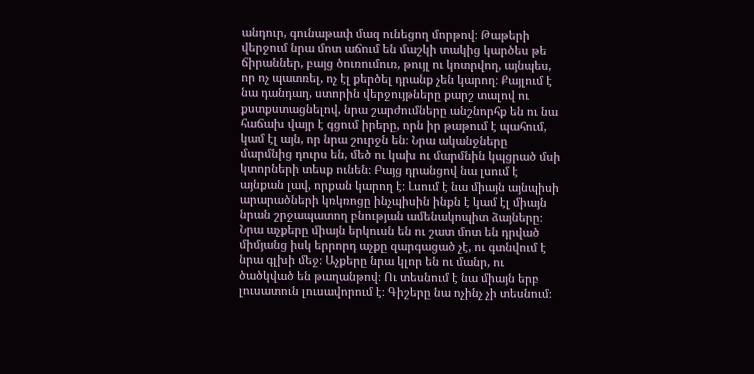անդուր, գունաթափ մազ ունեցող մորթով։ Թաթերի վերջում նրա մոտ աճում են մաշկի տակից կարծես թե ճիրաններ, բայց ծուռումուռ, թույլ ու կոտրվող, այնպես, որ ոչ պատռել, ոչ էլ քերծել դրանք չեն կարող։ Քայլում է նա դանդաղ, ստորին վերջույթները քարշ տալով ու քստքստացնելով, նրա շարժումները անշնորհք են ու նա հաճախ վայր է գցում իրերը, որն իր թաթում է պահում, կամ էլ այն, որ նրա շուրջն են։ Նրա ականջները մարմնից դուրս են, մեծ ու կախ ու մարմնին կպցրած մսի կտորների տեսք ունեն։ Բայց դրանցով նա լսում է այնքան լավ, որքան կարող է։ Լսում է նա միայն այնպիսի արարածների կռկռոցը ինչպիսին ինքն է կամ էլ միայն նրան շրջապատող բնության ամենակոպիտ ձայները։ Նրա աչքերը միայն երկուսն են ու շատ մոտ են դրված միմյանց իսկ երրորդ աչքը զարգացած չէ, ու գտնվում է նրա գլխի մեջ։ Աչքերը նրա կլոր են ու մանր, ու ծածկված են թաղանթով։ Ու տեսնում է նա միայն երբ լուսատուն լուսավորում է։ Գիշերը նա ոչինչ չի տեսնում։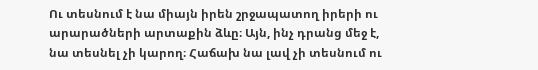Ու տեսնում է նա միայն իրեն շրջապատող իրերի ու արարածների արտաքին ձևը։ Այն, ինչ դրանց մեջ է, նա տեսնել չի կարող։ Հաճախ նա լավ չի տեսնում ու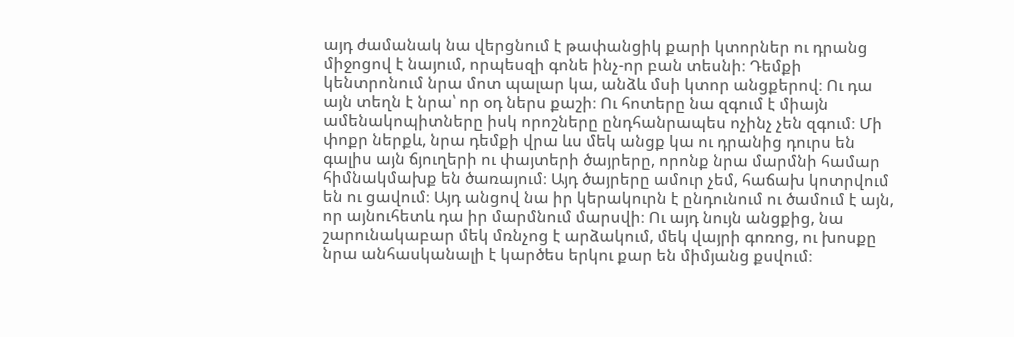այդ ժամանակ նա վերցնում է թափանցիկ քարի կտորներ ու դրանց միջոցով է նայում, որպեսզի գոնե ինչ-որ բան տեսնի։ Դեմքի կենտրոնում նրա մոտ պալար կա, անձև մսի կտոր անցքերով։ Ու դա այն տեղն է նրա՝ որ օդ ներս քաշի։ Ու հոտերը նա զգում է միայն ամենակոպիտները իսկ որոշները ընդհանրապես ոչինչ չեն զգում։ Մի փոքր ներքև, նրա դեմքի վրա ևս մեկ անցք կա ու դրանից դուրս են գալիս այն ճյուղերի ու փայտերի ծայրերը, որոնք նրա մարմնի համար հիմնակմախք են ծառայում։ Այդ ծայրերը ամուր չեմ, հաճախ կոտրվում են ու ցավում։ Այդ անցով նա իր կերակուրն է ընդունում ու ծամում է այն, որ այնուհետև դա իր մարմնում մարսվի։ Ու այդ նույն անցքից, նա շարունակաբար մեկ մռնչոց է արձակում, մեկ վայրի գոռոց, ու խոսքը նրա անհասկանալի է կարծես երկու քար են միմյանց քսվում։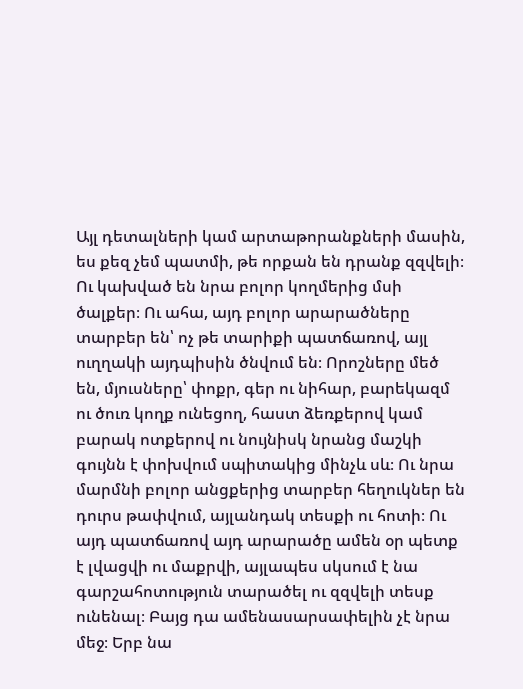Այլ դետալների կամ արտաթորանքների մասին, ես քեզ չեմ պատմի, թե որքան են դրանք զզվելի։ Ու կախված են նրա բոլոր կողմերից մսի ծալքեր։ Ու ահա, այդ բոլոր արարածները տարբեր են՝ ոչ թե տարիքի պատճառով, այլ ուղղակի այդպիսին ծնվում են։ Որոշները մեծ են, մյուսները՝ փոքր, գեր ու նիհար, բարեկազմ ու ծուռ կողք ունեցող, հաստ ձեռքերով կամ բարակ ոտքերով ու նույնիսկ նրանց մաշկի գույնն է փոխվում սպիտակից մինչև սև։ Ու նրա մարմնի բոլոր անցքերից տարբեր հեղուկներ են դուրս թափվում, այլանդակ տեսքի ու հոտի։ Ու այդ պատճառով այդ արարածը ամեն օր պետք է լվացվի ու մաքրվի, այլապես սկսում է նա գարշահոտություն տարածել ու զզվելի տեսք ունենալ։ Բայց դա ամենասարսափելին չէ նրա մեջ։ Երբ նա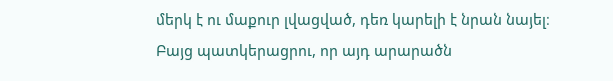մերկ է ու մաքուր լվացված, դեռ կարելի է նրան նայել։ Բայց պատկերացրու, որ այդ արարածն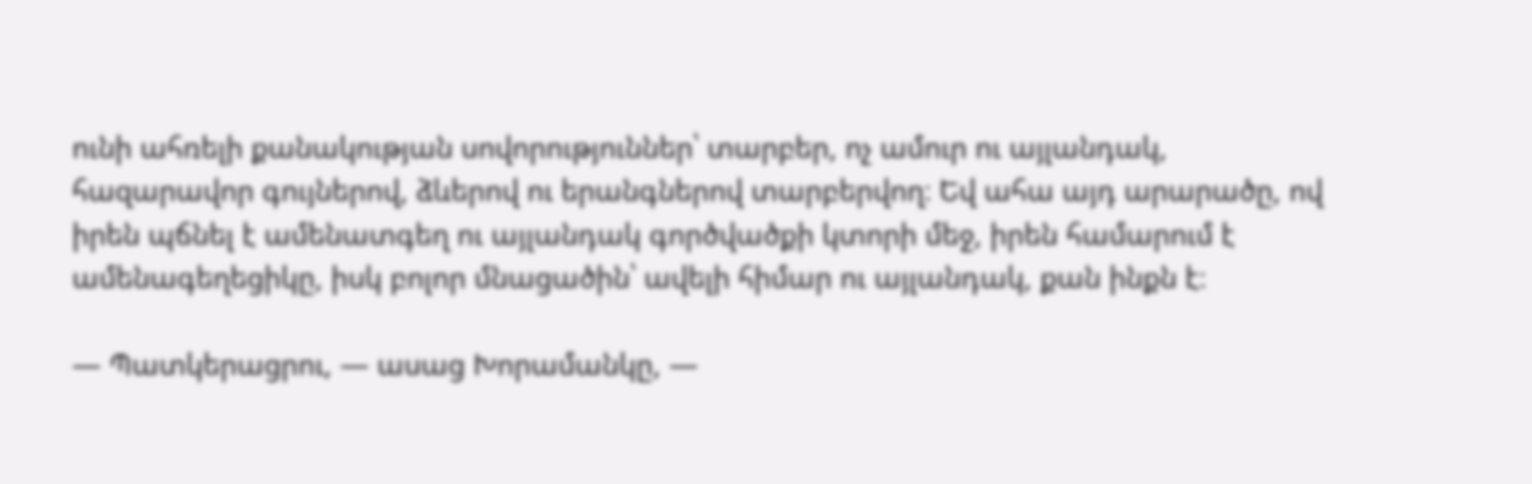ունի ահռելի քանակության սովորություններ՝ տարբեր, ոչ ամուր ու այլանդակ, հազարավոր գույներով, ձևերով ու երանգներով տարբերվող։ Եվ ահա այդ արարածը, ով իրեն պճնել է ամենատգեղ ու այլանդակ գործվածքի կտորի մեջ, իրեն համարում է ամենագեղեցիկը, իսկ բոլոր մնացածին՝ ավելի հիմար ու այլանդակ, քան ինքն է։

— Պատկերացրու, — ասաց Խորամանկը, —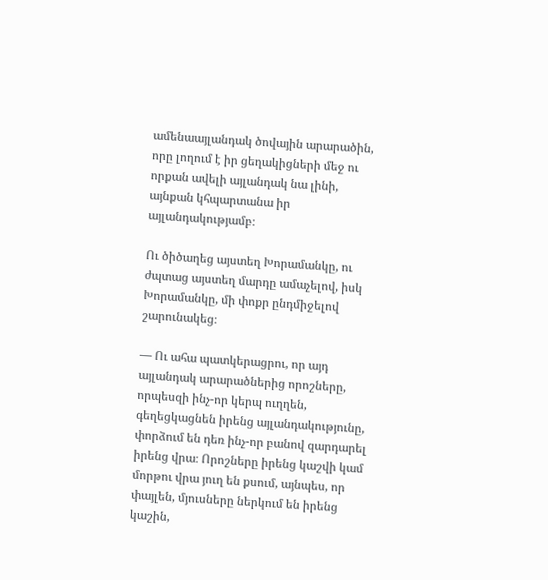ամենաայլանդակ ծովային արարածին, որը լողում է իր ցեղակիցների մեջ ու որքան ավելի այլանդակ նա լինի, այնքան կհպարտանա իր այլանդակությամբ։

Ու ծիծաղեց այստեղ Խորամանկը, ու ժպտաց այստեղ մարդը ամաչելով, իսկ Խորամանկը, մի փոքր ընդմիջելով շարունակեց։

— Ու ահա պատկերացրու, որ այդ այլանդակ արարածներից որոշները, որպեսզի ինչ-որ կերպ ուղղեն, գեղեցկացնեն իրենց այլանդակությունը, փորձում են դեռ ինչ-որ բանով զարդարել իրենց վրա։ Որոշները իրենց կաշվի կամ մորթու վրա յուղ են քսում, այնպես, որ փայլեն, մյուսները ներկում են իրենց կաշին,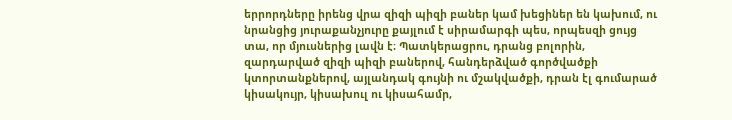երրորդները իրենց վրա զիզի պիզի բաներ կամ խեցիներ են կախում, ու նրանցից յուրաքանչյուրը քայլում է սիրամարգի պես, որպեսզի ցույց տա, որ մյուսներից լավն է։ Պատկերացրու, դրանց բոլորին, զարդարված զիզի պիզի բաներով, հանդերձված գործվածքի կտորտանքներով, այլանդակ գույնի ու մշակվածքի, դրան էլ գումարած կիսակույր, կիսախուլ ու կիսահամր,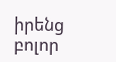իրենց բոլոր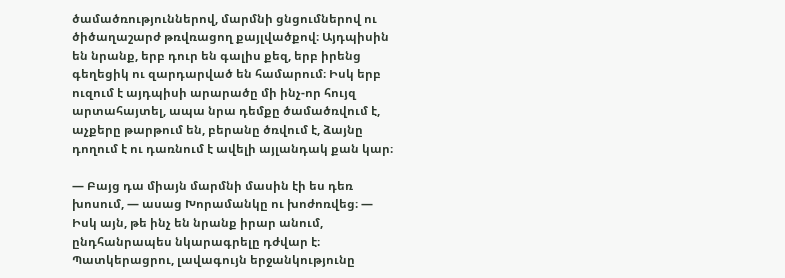ծամածռություններով, մարմնի ցնցումներով ու ծիծաղաշարժ թռվռացող քայլվածքով։ Այդպիսին են նրանք, երբ դուր են գալիս քեզ, երբ իրենց գեղեցիկ ու զարդարված են համարում։ Իսկ երբ ուզում է այդպիսի արարածը մի ինչ-որ հույզ արտահայտել, ապա նրա դեմքը ծամածռվում է, աչքերը թարթում են, բերանը ծռվում է, ձայնը դողում է ու դառնում է ավելի այլանդակ քան կար։

— Բայց դա միայն մարմնի մասին էի ես դեռ խոսում, — ասաց Խորամանկը ու խոժոռվեց։ — Իսկ այն, թե ինչ են նրանք իրար անում, ընդհանրապես նկարագրելը դժվար է։ Պատկերացրու, լավագույն երջանկությունը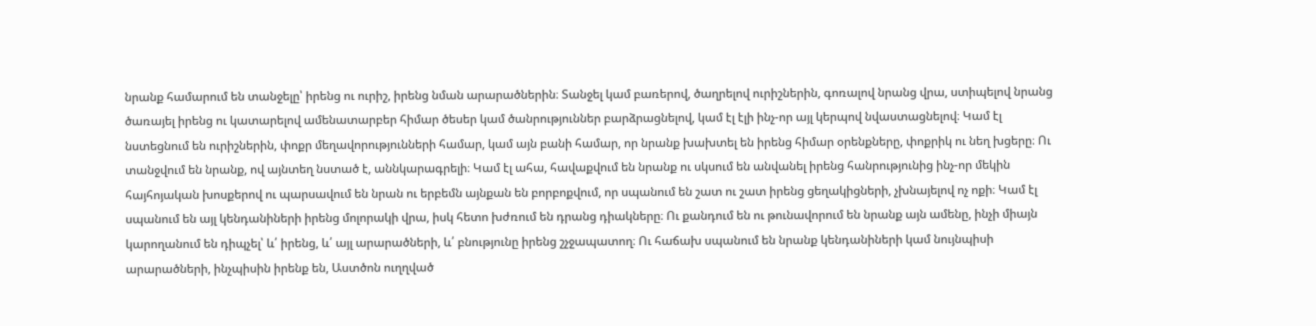նրանք համարում են տանջելը՝ իրենց ու ուրիշ, իրենց նման արարածներին։ Տանջել կամ բառերով, ծաղրելով ուրիշներին, գոռալով նրանց վրա, ստիպելով նրանց ծառայել իրենց ու կատարելով ամենատարբեր հիմար ծեսեր կամ ծանրություններ բարձրացնելով, կամ էլ էլի ինչ-որ այլ կերպով նվաստացնելով։ Կամ էլ նստեցնում են ուրիշներին, փոքր մեղավորությունների համար, կամ այն բանի համար, որ նրանք խախտել են իրենց հիմար օրենքները, փոքրիկ ու նեղ խցերը։ Ու տանջվում են նրանք, ով այնտեղ նստած է, աննկարագրելի։ Կամ էլ ահա, հավաքվում են նրանք ու սկսում են անվանել իրենց հանրությունից ինչ-որ մեկին հայհոյական խոսքերով ու պարսավում են նրան ու երբեմն այնքան են բորբոքվում, որ սպանում են շատ ու շատ իրենց ցեղակիցների, չխնայելով ոչ ոքի։ Կամ էլ սպանում են այլ կենդանիների իրենց մոլորակի վրա, իսկ հետո խժռում են դրանց դիակները։ Ու քանդում են ու թունավորում են նրանք այն ամենը, ինչի միայն կարողանում են դիպչել՝ և՛ իրենց, և՛ այլ արարածների, և՛ բնությունը իրենց շչջապատող։ Ու հաճախ սպանում են նրանք կենդանիների կամ նույնպիսի արարածների, ինչպիսին իրենք են, Աստծոն ուղղված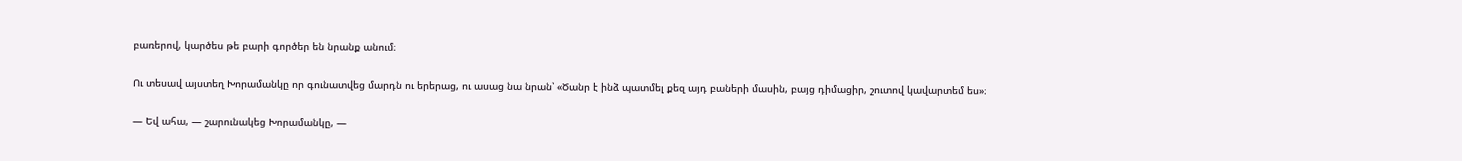բառերով, կարծես թե բարի գործեր են նրանք անում։

Ու տեսավ այստեղ Խորամանկը որ գունատվեց մարդն ու երերաց, ու ասաց նա նրան՝ «Ծանր է ինձ պատմել քեզ այդ բաների մասին, բայց դիմացիր, շուտով կավարտեմ ես»։

— Եվ ահա, — շարունակեց Խորամանկը, —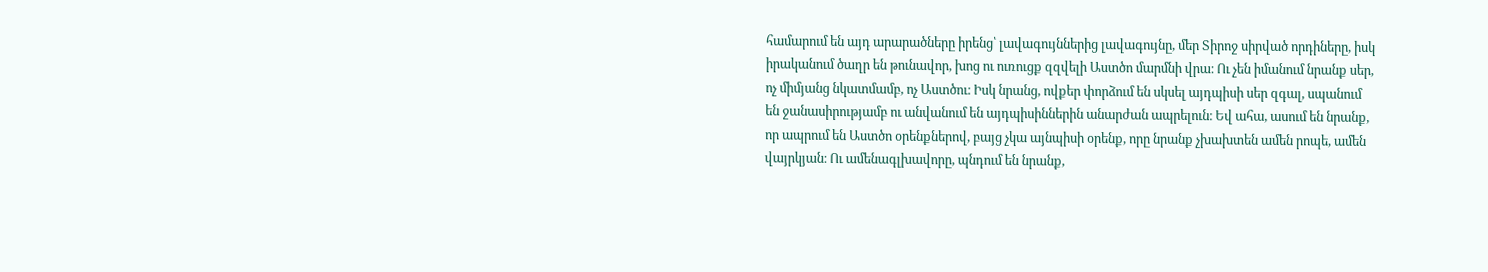համարում են այդ արարածները իրենց՝ լավագույններից լավագույնը, մեր Տիրոջ սիրված որդիները, իսկ իրականում ծաղր են թունավոր, խոց ու ուռուցք զզվելի Աստծո մարմնի վրա։ Ու չեն իմանում նրանք սեր, ոչ միմյանց նկատմամբ, ոչ Աստծու։ Իսկ նրանց, ովքեր փորձում են սկսել այդպիսի սեր զգալ, սպանում են ջանասիրությամբ ու անվանում են այդպիսիններին անարժան ապրելուն։ Եվ ահա, ասում են նրանք, որ ապրում են Աստծո օրենքներով, բայց չկա այնպիսի օրենք, որը նրանք չխախտեն ամեն րոպե, ամեն վայրկյան։ Ու ամենագլխավորը, պնդում են նրանք,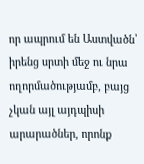որ ապրում են Աստվածն՝ իրենց սրտի մեջ ու նրա ողորմածությամբ, բայց չկան այլ այդպիսի արարածներ, որոնք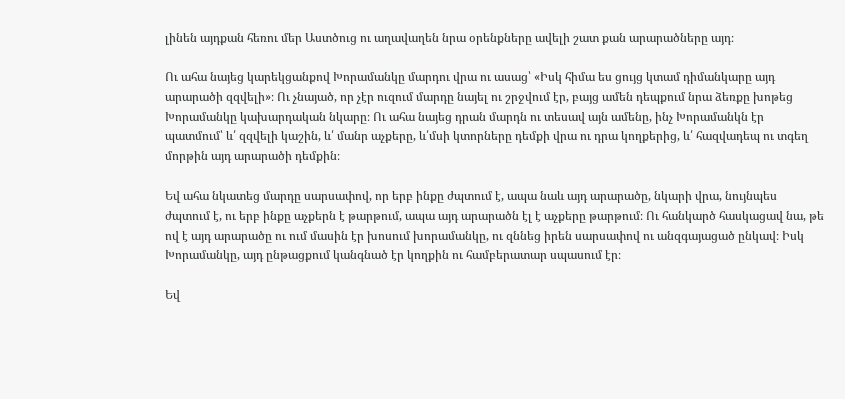լինեն այդքան հեռու մեր Աստծուց ու աղավաղեն նրա օրենքները ավելի շատ քան արարածները այդ։

Ու ահա նայեց կարեկցանքով Խորամանկը մարդու վրա ու ասաց՝ «Իսկ հիմա ես ցույց կտամ դիմանկարը այդ արարածի զզվելի»։ Ու չնայած, որ չէր ուզում մարդը նայել ու շրջվում էր, բայց ամեն դեպքում նրա ձեռքը խոթեց Խորամանկը կախարդական նկարը։ Ու ահա նայեց դրան մարդն ու տեսավ այն ամենը, ինչ Խորամանկն էր պատմում՝ և՛ զզվելի կաշին, և՛ մանր աչքերը, և՛մսի կտորները դեմքի վրա ու դրա կողքերից, և՛ հազվադեպ ու տգեղ մորթին այդ արարածի դեմքին։

Եվ ահա նկատեց մարդը սարսափով, որ երբ ինքը ժպտում է, ապա նաև այդ արարածը, նկարի վրա, նույնպես ժպտում է, ու երբ ինքը աչքերն է թարթում, ապա այդ արարածն էլ է աչքերը թարթում։ Ու հանկարծ հասկացավ նա, թե ով է այդ արարածը ու ում մասին էր խոսում խորամանկը, ու զննեց իրեն սարսափով ու անզգայացած ընկավ։ Իսկ Խորամանկը, այդ ընթացքում կանգնած էր կողքին ու համբերատար սպասում էր։

Եվ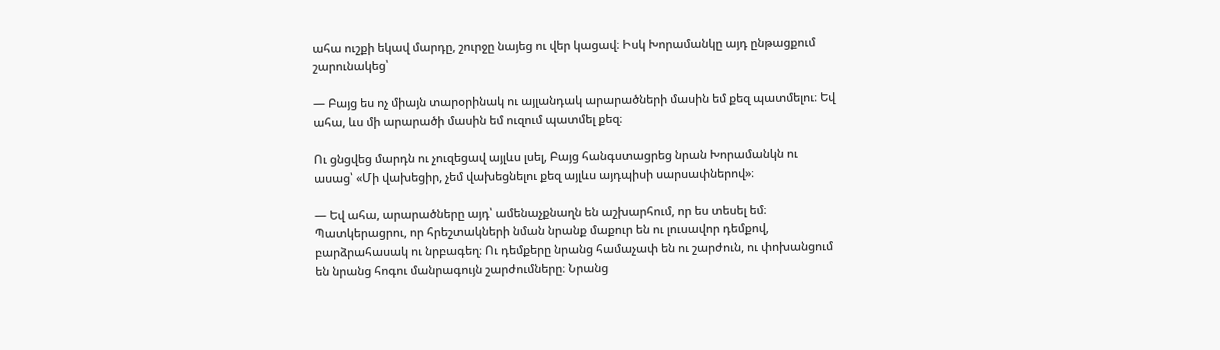ահա ուշքի եկավ մարդը, շուրջը նայեց ու վեր կացավ։ Իսկ Խորամանկը այդ ընթացքում շարունակեց՝

— Բայց ես ոչ միայն տարօրինակ ու այլանդակ արարածների մասին եմ քեզ պատմելու։ Եվ ահա, ևս մի արարածի մասին եմ ուզում պատմել քեզ։

Ու ցնցվեց մարդն ու չուզեցավ այլևս լսել, Բայց հանգստացրեց նրան Խորամանկն ու ասաց՝ «Մի վախեցիր, չեմ վախեցնելու քեզ այլևս այդպիսի սարսափներով»։

— Եվ ահա, արարածները այդ՝ ամենաչքնաղն են աշխարհում, որ ես տեսել եմ։ Պատկերացրու, որ հրեշտակների նման նրանք մաքուր են ու լուսավոր դեմքով, բարձրահասակ ու նրբագեղ։ Ու դեմքերը նրանց համաչափ են ու շարժուն, ու փոխանցում են նրանց հոգու մանրագույն շարժումները։ Նրանց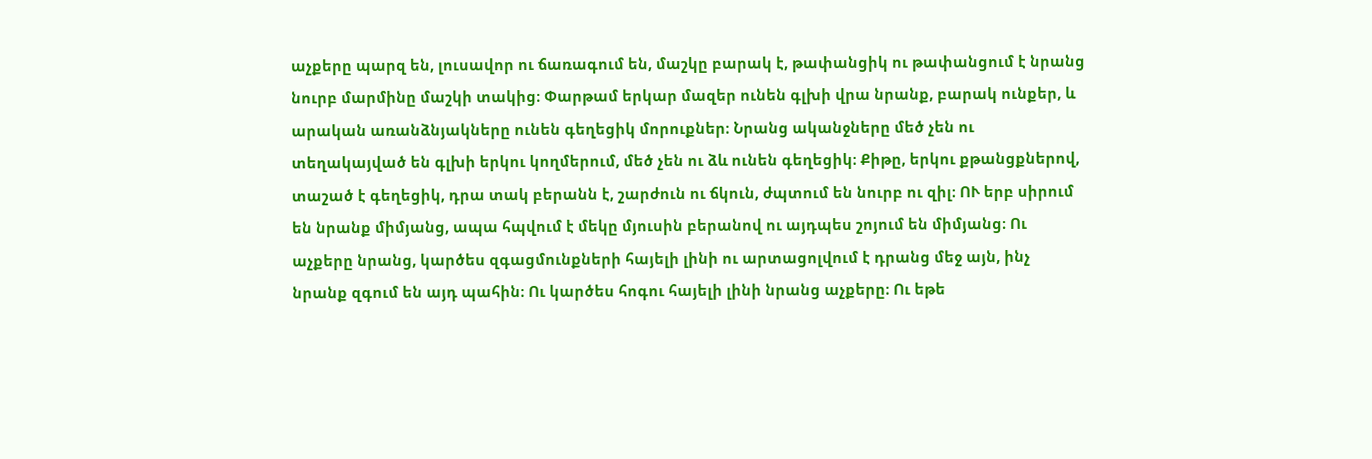աչքերը պարզ են, լուսավոր ու ճառագում են, մաշկը բարակ է, թափանցիկ ու թափանցում է նրանց նուրբ մարմինը մաշկի տակից։ Փարթամ երկար մազեր ունեն գլխի վրա նրանք, բարակ ունքեր, և արական առանձնյակները ունեն գեղեցիկ մորուքներ։ Նրանց ականջները մեծ չեն ու տեղակայված են գլխի երկու կողմերում, մեծ չեն ու ձև ունեն գեղեցիկ։ Քիթը, երկու քթանցքներով, տաշած է գեղեցիկ, դրա տակ բերանն է, շարժուն ու ճկուն, ժպտում են նուրբ ու զիլ։ ՈՒ երբ սիրում են նրանք միմյանց, ապա հպվում է մեկը մյուսին բերանով ու այդպես շոյում են միմյանց։ Ու աչքերը նրանց, կարծես զգացմունքների հայելի լինի ու արտացոլվում է դրանց մեջ այն, ինչ նրանք զգում են այդ պահին։ Ու կարծես հոգու հայելի լինի նրանց աչքերը։ Ու եթե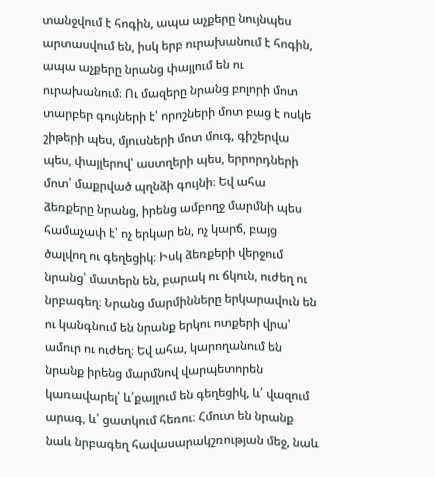տանջվում է հոգին, ապա աչքերը նույնպես արտասվում են, իսկ երբ ուրախանում է հոգին, ապա աչքերը նրանց փայլում են ու ուրախանում։ Ու մազերը նրանց բոլորի մոտ տարբեր գույների է՝ որոշների մոտ բաց է ոսկե շիթերի պես, մյուսների մոտ մուգ, գիշերվա պես, փայլերով՝ աստղերի պես, երրորդների մոտ՝ մաքրված պղնձի գույնի։ Եվ ահա ձեռքերը նրանց, իրենց ամբողջ մարմնի պես համաչափ է՝ ոչ երկար են, ոչ կարճ, բայց ծալվող ու գեղեցիկ։ Իսկ ձեռքերի վերջում նրանց՝ մատերն են, բարակ ու ճկուն, ուժեղ ու նրբագեղ։ Նրանց մարմինները երկարավուն են ու կանգնում են նրանք երկու ոտքերի վրա՝ ամուր ու ուժեղ։ Եվ ահա, կարողանում են նրանք իրենց մարմնով վարպետորեն կառավարել՝ և՛քայլում են գեղեցիկ, և՛ վազում արագ, և՛ ցատկում հեռու։ Հմուտ են նրանք նաև նրբագեղ հավասարակշռության մեջ, նաև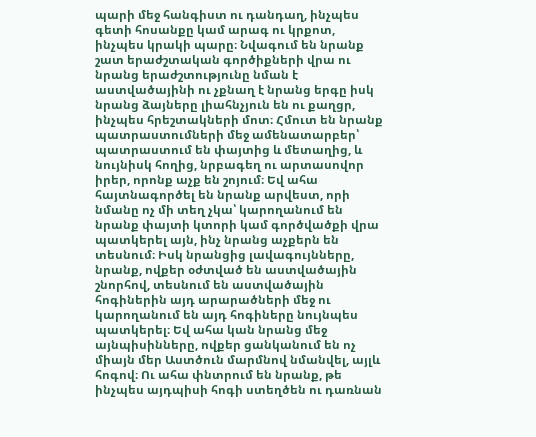պարի մեջ հանգիստ ու դանդաղ, ինչպես գետի հոսանքը կամ արագ ու կրքոտ, ինչպես կրակի պարը։ Նվագում են նրանք շատ երաժշտական գործիքների վրա ու նրանց երաժշտությունը նման է աստվածայինի ու չքնաղ է նրանց երգը իսկ նրանց ձայները լիահնչյուն են ու քաղցր, ինչպես հրեշտակների մոտ։ Հմուտ են նրանք պատրաստումների մեջ ամենատարբեր՝ պատրաստում են փայտից և մետաղից, և նույնիսկ հողից, նրբագեղ ու արտասովոր իրեր, որոնք աչք են շոյում։ Եվ ահա հայտնագործել են նրանք արվեստ, որի նմանը ոչ մի տեղ չկա՝ կարողանում են նրանք փայտի կտորի կամ գործվածքի վրա պատկերել այն, ինչ նրանց աչքերն են տեսնում։ Իսկ նրանցից լավագույնները, նրանք, ովքեր օժտված են աստվածային շնորհով, տեսնում են աստվածային հոգիներին այդ արարածների մեջ ու կարողանում են այդ հոգիները նույնպես պատկերել։ Եվ ահա կան նրանց մեջ այնպիսինները, ովքեր ցանկանում են ոչ միայն մեր Աստծուն մարմնով նմանվել, այլև հոգով։ Ու ահա փնտրում են նրանք, թե ինչպես այդպիսի հոգի ստեղծեն ու դառնան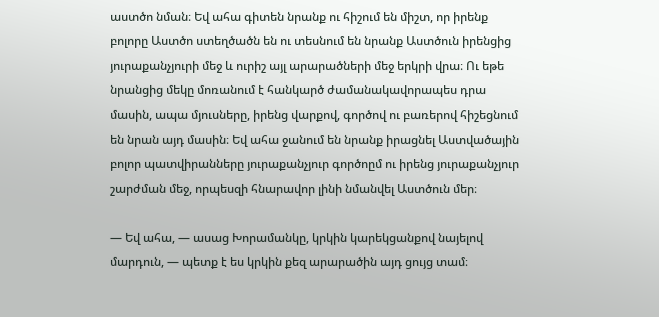աստծո նման։ Եվ ահա գիտեն նրանք ու հիշում են միշտ, որ իրենք բոլորը Աստծո ստեղծածն են ու տեսնում են նրանք Աստծուն իրենցից յուրաքանչյուրի մեջ և ուրիշ այլ արարածների մեջ երկրի վրա։ Ու եթե նրանցից մեկը մոռանում է հանկարծ ժամանակավորապես դրա մասին, ապա մյուսները, իրենց վարքով, գործով ու բառերով հիշեցնում են նրան այդ մասին։ Եվ ահա ջանում են նրանք իրացնել Աստվածային բոլոր պատվիրանները յուրաքանչյուր գործոըմ ու իրենց յուրաքանչյուր շարժման մեջ, որպեսզի հնարավոր լինի նմանվել Աստծուն մեր։

— Եվ ահա, — ասաց Խորամանկը, կրկին կարեկցանքով նայելով մարդուն, — պետք է ես կրկին քեզ արարածին այդ ցույց տամ։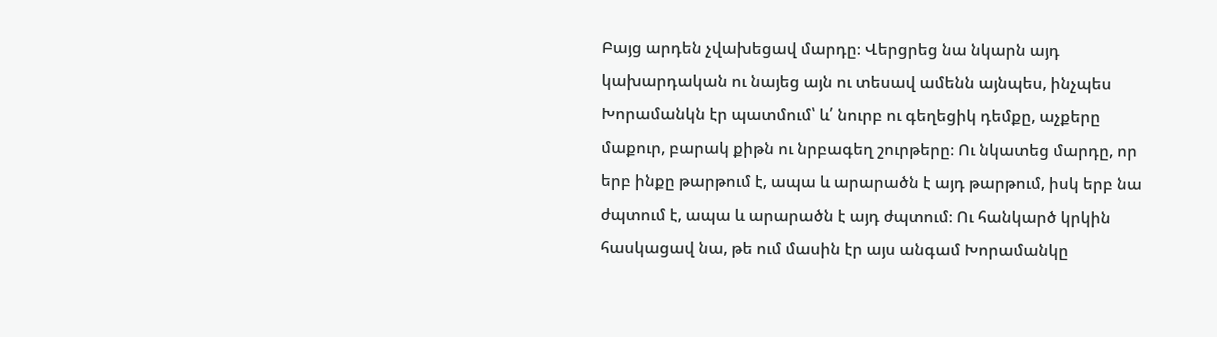Բայց արդեն չվախեցավ մարդը։ Վերցրեց նա նկարն այդ կախարդական ու նայեց այն ու տեսավ ամենն այնպես, ինչպես Խորամանկն էր պատմում՝ և՛ նուրբ ու գեղեցիկ դեմքը, աչքերը մաքուր, բարակ քիթն ու նրբագեղ շուրթերը։ Ու նկատեց մարդը, որ երբ ինքը թարթում է, ապա և արարածն է այդ թարթում, իսկ երբ նա ժպտում է, ապա և արարածն է այդ ժպտում։ Ու հանկարծ կրկին հասկացավ նա, թե ում մասին էր այս անգամ Խորամանկը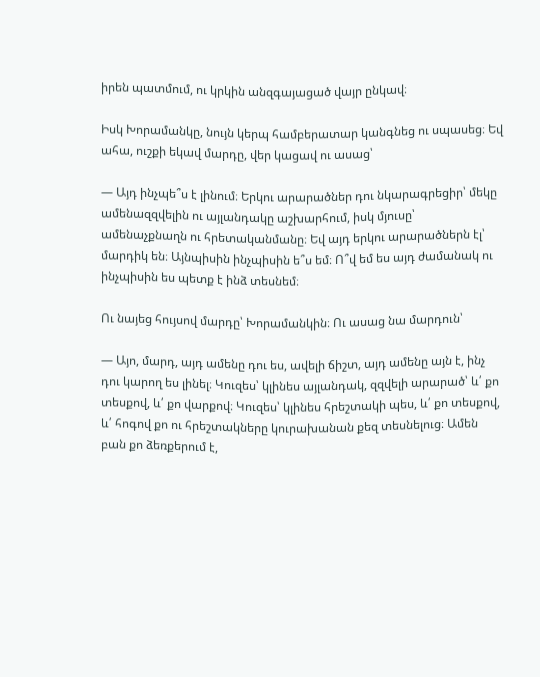իրեն պատմում, ու կրկին անզգայացած վայր ընկավ։

Իսկ Խորամանկը, նույն կերպ համբերատար կանգնեց ու սպասեց։ Եվ ահա, ուշքի եկավ մարդը, վեր կացավ ու ասաց՝

— Այդ ինչպե՞ս է լինում։ Երկու արարածներ դու նկարագրեցիր՝ մեկը ամենազզվելին ու այլանդակը աշխարհում, իսկ մյուսը՝ ամենաչքնաղն ու հրետականմանը։ Եվ այդ երկու արարածներն էլ՝ մարդիկ են։ Այնպիսին ինչպիսին ե՞ս եմ։ Ո՞վ եմ ես այդ ժամանակ ու ինչպիսին ես պետք է ինձ տեսնեմ։

Ու նայեց հույսով մարդը՝ Խորամանկին։ Ու ասաց նա մարդուն՝

— Այո, մարդ, այդ ամենը դու ես, ավելի ճիշտ, այդ ամենը այն է, ինչ դու կարող ես լինել։ Կուզես՝ կլինես այլանդակ, զզվելի արարած՝ և՛ քո տեսքով, և՛ քո վարքով։ Կուզես՝ կլինես հրեշտակի պես, և՛ քո տեսքով, և՛ հոգով քո ու հրեշտակները կուրախանան քեզ տեսնելուց։ Ամեն բան քո ձեռքերում է,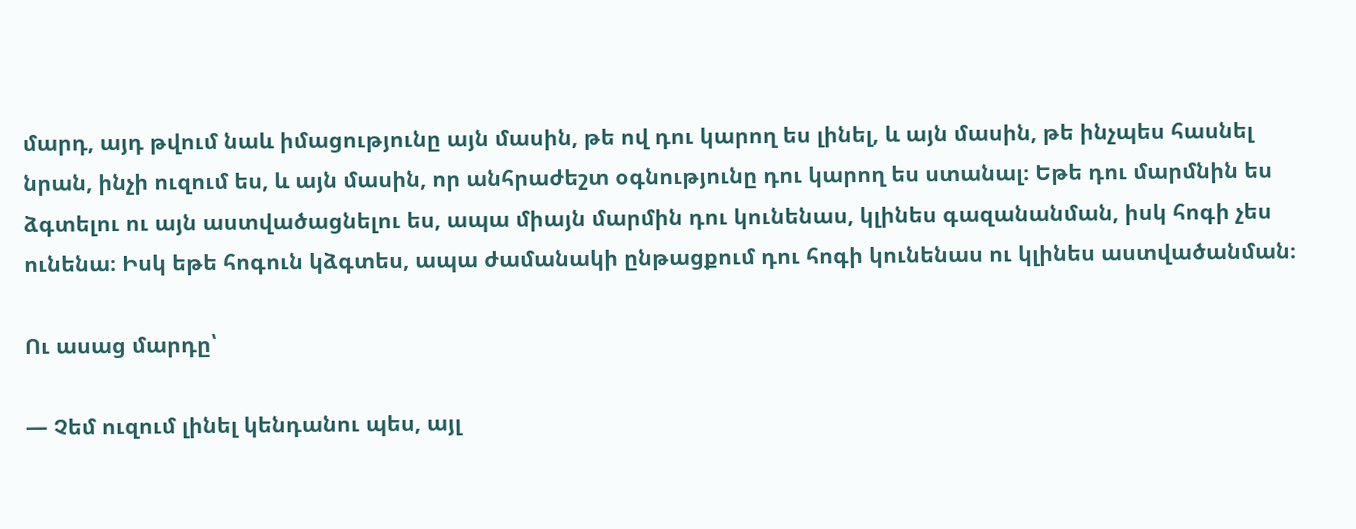մարդ, այդ թվում նաև իմացությունը այն մասին, թե ով դու կարող ես լինել, և այն մասին, թե ինչպես հասնել նրան, ինչի ուզում ես, և այն մասին, որ անհրաժեշտ օգնությունը դու կարող ես ստանալ։ Եթե դու մարմնին ես ձգտելու ու այն աստվածացնելու ես, ապա միայն մարմին դու կունենաս, կլինես գազանանման, իսկ հոգի չես ունենա։ Իսկ եթե հոգուն կձգտես, ապա ժամանակի ընթացքում դու հոգի կունենաս ու կլինես աստվածանման։

Ու ասաց մարդը՝

— Չեմ ուզում լինել կենդանու պես, այլ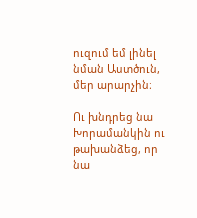ուզում եմ լինել նման Աստծուն, մեր արարչին։

Ու խնդրեց նա Խորամանկին ու թախանձեց, որ նա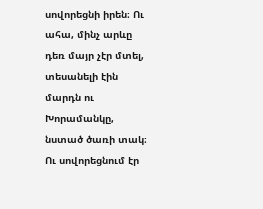սովորեցնի իրեն։ Ու ահա, մինչ արևը դեռ մայր չէր մտել, տեսանելի էին մարդն ու Խորամանկը, նստած ծառի տակ։ Ու սովորեցնում էր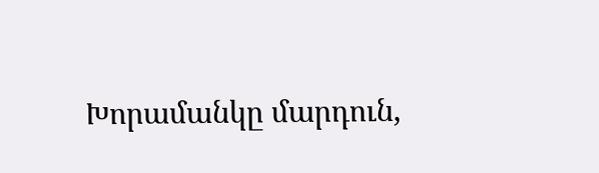Խորամանկը մարդուն,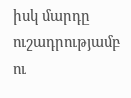իսկ մարդը ուշադրությամբ ու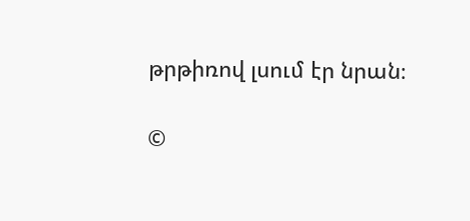թրթիռով լսում էր նրան։

©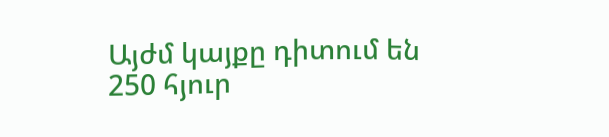Այժմ կայքը դիտում են 250 հյուր